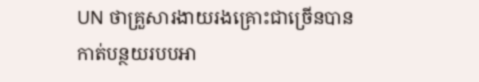UN ថាគ្រួសារងាយរងគ្រោះជាច្រើនបានកាត់បន្ថយរបបអា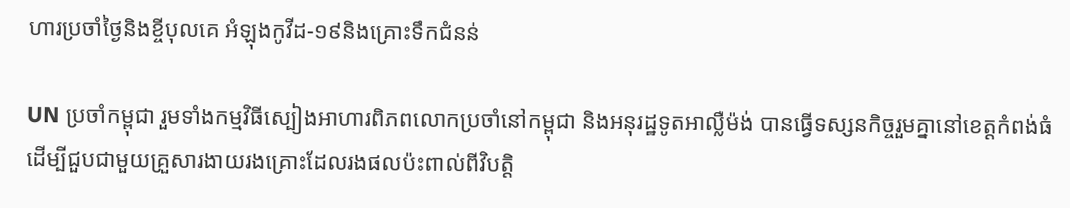ហារប្រចាំថ្ងៃនិងខ្ចីបុលគេ អំឡុងកូវីដ-១៩និងគ្រោះទឹកជំនន់

UN ប្រចាំកម្ពុជា រួមទាំងកម្មវិធីស្បៀងអាហារពិភពលោកប្រចាំនៅកម្ពុជា និងអនុរដ្ឋទូតអាល្លឺម៉ង់ បានធ្វើទស្សនកិច្ចរួមគ្នានៅខេត្តកំពង់ធំ ដើម្បីជួបជាមួយគ្រួសារងាយរងគ្រោះដែលរងផលប៉ះពាល់ពីវិបត្តិ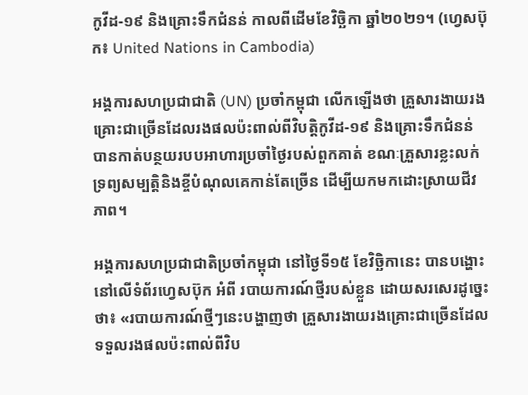កូវីដ-១៩ និងគ្រោះទឹកជំនន់ កាលពីដើមខែវិច្ឆិកា ឆ្នាំ២០២១។ (ហ្វេសប៊ុក៖ United Nations in Cambodia)

អង្គការសហប្រជាជាតិ (UN) ប្រចាំកម្ពុជា លើកឡើងថា គ្រួសារងាយរងគ្រោះជាច្រើនដែលរងផលប៉ះពាល់ពីវិបត្តិកូវីដ-១៩ និងគ្រោះទឹកជំនន់ បានកាត់បន្ថយរបបអាហារប្រចាំថ្ងៃរបស់ពួកគាត់ ខណៈគ្រួសារខ្លះលក់ទ្រព្យសម្បត្តិនិងខ្ចីបំណុលគេកាន់តែច្រើន ដើម្បីយកមកដោះស្រាយជីវភាព។

អង្គការសហប្រជាជាតិប្រចាំកម្ពុជា នៅថ្ងៃទី១៥ ខែវិច្ឆិកានេះ បានបង្ហោះនៅលើទំព័រហ្វេសប៊ុក អំពី របាយការណ៍ថ្មីរបស់ខ្លួន ដោយសរសេរដូច្នេះថា៖ «របាយការណ៍ថ្មីៗនេះបង្ហាញថា គ្រួសារងាយរងគ្រោះជាច្រើនដែលទទួលរងផលប៉ះពាល់ពីវិប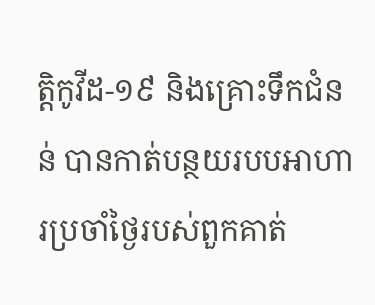ត្តិកូវីដ-១៩ និងគ្រោះទឹកជំនន់ បានកាត់បន្ថយរបបអាហារប្រចាំថ្ងៃរបស់ពួកគាត់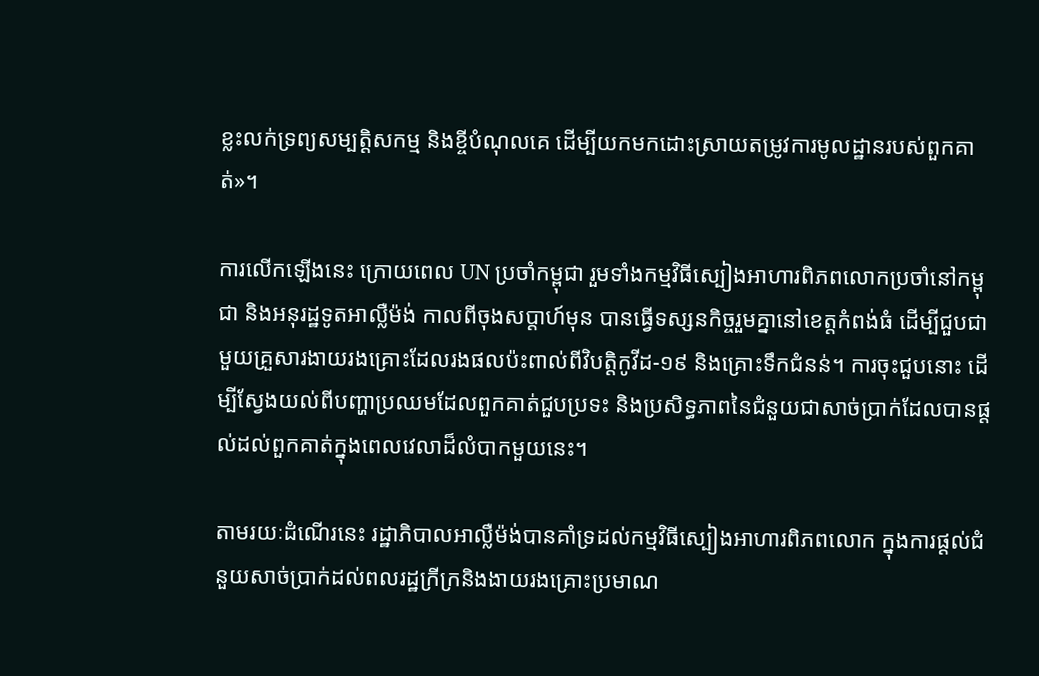ខ្លះលក់ទ្រព្យសម្បត្តិសកម្ម និងខ្ចីបំណុលគេ ដើម្បីយកមកដោះស្រាយតម្រូវការមូលដ្ឋានរបស់ពួកគាត់»។

ការលើកឡើងនេះ ក្រោយពេល UN ប្រចាំកម្ពុជា រួមទាំងកម្មវិធីស្បៀងអាហារពិភពលោកប្រចាំនៅកម្ពុជា និងអនុរដ្ឋទូតអាល្លឺម៉ង់ កាលពីចុងសប្ដាហ៍មុន បានធ្វើទស្សនកិច្ចរួមគ្នានៅខេត្តកំពង់ធំ ដើម្បីជួបជាមួយគ្រួសារងាយរងគ្រោះដែលរងផលប៉ះពាល់ពីវិបត្តិកូវីដ-១៩ និងគ្រោះទឹកជំនន់។ ការចុះជួបនោះ ដើម្បីស្វែងយល់ពីបញ្ហាប្រឈមដែលពួកគាត់ជួបប្រទះ និងប្រសិទ្ធភាពនៃជំនួយជាសាច់ប្រាក់ដែលបានផ្ដល់ដល់ពួកគាត់ក្នុងពេលវេលាដ៏លំបាកមួយនេះ។

តាមរយៈដំណើរនេះ រដ្ឋាភិបាលអាល្លឺម៉ង់បានគាំទ្រដល់កម្មវិធីស្បៀងអាហារពិភពលោក ក្នុងការផ្ដល់ជំនួយសាច់ប្រាក់ដល់ពលរដ្ឋក្រីក្រនិងងាយរងគ្រោះប្រមាណ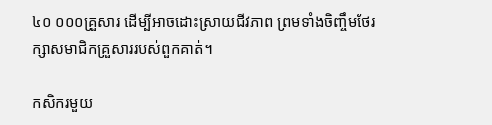៤០ ០០០គ្រួសារ ដើម្បីអាចដោះស្រាយជីវភាព ព្រមទាំងចិញ្ចឹមថែរក្សាសមាជិកគ្រួសាររបស់ពួកគាត់។

កសិករមួយ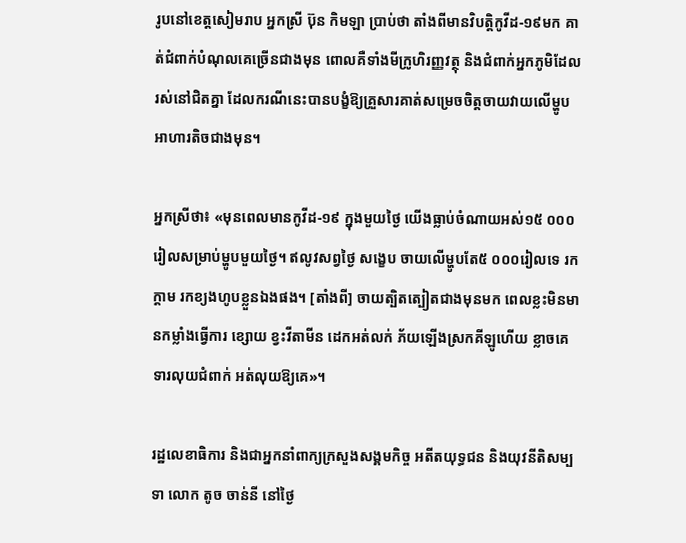រូបនៅខេត្តសៀមរាប អ្នកស្រី ប៊ុន កិមឡា ប្រាប់ថា តាំងពីមានវិបត្តិកូវីដ-១៩មក គាត់ជំពាក់បំណុលគេច្រើនជាងមុន ពោលគឺទាំងមីក្រូហិរញ្ញវត្ថុ និងជំពាក់អ្នកភូមិដែលរស់នៅជិតគ្នា ដែលករណីនេះបានបង្ខំឱ្យគ្រួសារគាត់សម្រេចចិត្តចាយវាយលើម្ហូបអាហារតិចជាងមុន។

អ្នកស្រីថា៖ «មុនពេលមានកូវីដ-១៩ ក្នុងមួយថ្ងៃ យើងធ្លាប់ចំណាយអស់១៥ ០០០រៀលសម្រាប់ម្ហូបមួយថ្ងៃ។ ឥលូវសព្វថ្ងៃ សង្ខេប ចាយលើម្ហូបតែ៥ ០០០រៀលទេ រកក្ដាម រកខ្យងហូបខ្លួនឯងផង។ [តាំងពី] ចាយត្បិតត្បៀតជាងមុនមក ពេលខ្លះមិនមានកម្លាំងធ្វើការ ខ្សោយ ខ្វះវីតាមីន ដេកអត់លក់ ភ័យឡើងស្រកគីឡូហើយ ខ្លាចគេទារលុយជំពាក់ អត់លុយឱ្យគេ»។

រដ្ឋលេខាធិការ និងជាអ្នកនាំពាក្យក្រសួងសង្គមកិច្ច អតីតយុទ្ធជន និងយុវនីតិសម្បទា លោក តូច ចាន់នី នៅថ្ងៃ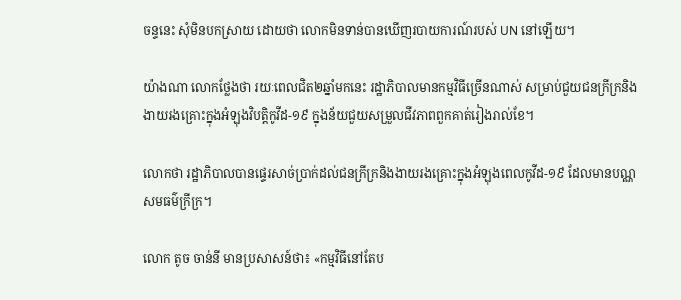ចន្ទនេះ សុំមិនបកស្រាយ ដោយថា លោកមិនទាន់បានឃើញរបាយការណ៍របស់ UN នៅឡើយ។

យ៉ាងណា លោកថ្លែងថា រយៈពេលជិត២ឆ្នាំមកនេះ រដ្ឋាភិបាលមានកម្មវិធីច្រើនណាស់ សម្រាប់ជួយជនក្រីក្រនិងងាយរងគ្រោះក្នុងអំឡុងវិបត្តិកូវីដ-១៩ ក្នុងន័យជួយសម្រួលជីវភាពពួកគាត់រៀងរាល់ខែ។

លោកថា រដ្ឋាភិបាលបានផ្ទេរសាច់ប្រាក់ដល់ជនក្រីក្រនិងងាយរងគ្រោះក្នុងអំឡុងពេលកូវីដ-១៩ ដែលមានបណ្ណសមធម៌ក្រីក្រ។

លោក តូច ចាន់នី មានប្រសាសន៍ថា៖ «កម្មវិធីនៅតែប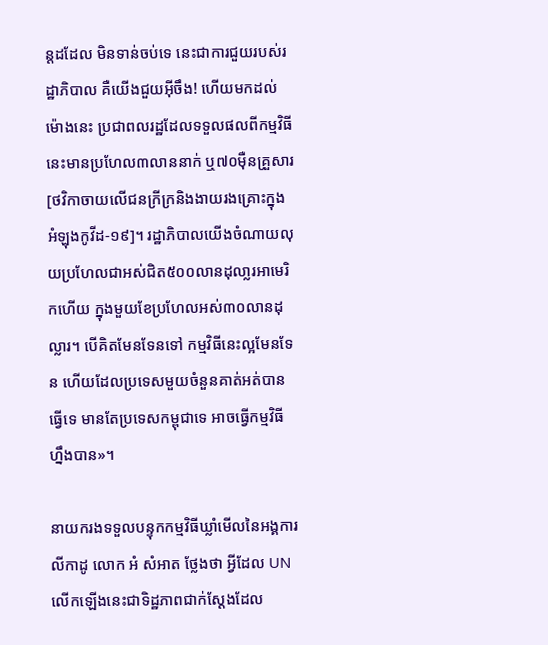ន្តដដែល មិនទាន់ចប់ទេ នេះជាការជួយរបស់រដ្ឋាភិបាល គឺយើងជួយអ៊ីចឹង! ហើយមកដល់ម៉ោងនេះ ប្រជាពលរដ្ឋដែលទទួលផលពីកម្មវិធីនេះមានប្រហែល៣លាននាក់ ឬ៧០ម៉ឺនគ្រួសារ [ថវិកាចាយលើជនក្រីក្រនិងងាយរងគ្រោះក្នុងអំឡុងកូវីដ-១៩]។ រដ្ឋាភិបាលយើងចំណាយលុយប្រហែលជាអស់ជិត៥០០លានដុលា្លរអាមេរិកហើយ ក្នុងមួយខែប្រហែលអស់៣០លានដុល្លារ។ បើគិតមែនទែនទៅ កម្មវិធីនេះល្អមែនទែន ហើយដែលប្រទេសមួយចំនួនគាត់អត់បានធ្វើទេ មានតែប្រទេសកម្ពុជាទេ អាចធ្វើកម្មវិធីហ្នឹងបាន»។

នាយករងទទួលបន្ទុកកម្មវិធីឃ្លាំមើលនៃអង្គការលីកាដូ លោក អំ សំអាត ថ្លែងថា អ្វីដែល UN លើកឡើងនេះជាទិដ្ឋភាពជាក់ស្ដែងដែល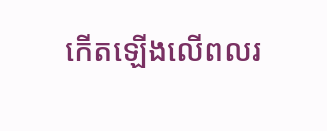កើតឡើងលើពលរ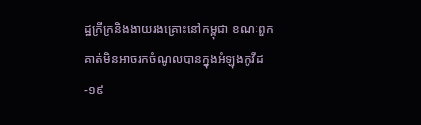ដ្ឋក្រីក្រនិងងាយរងគ្រោះនៅកម្ពុជា ខណៈពួកគាត់មិនអាចរកចំណូលបានក្នុងអំឡុងកូវីដ-១៩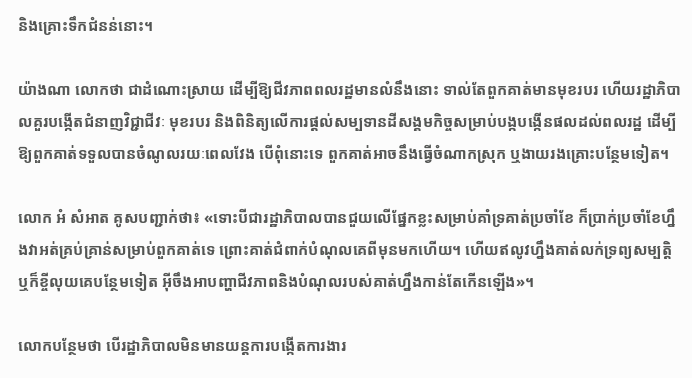និងគ្រោះទឹកជំនន់នោះ។

យ៉ាងណា លោកថា ជាដំណោះស្រាយ ដើម្បីឱ្យជីវភាពពលរដ្ឋមានលំនឹងនោះ ទាល់តែពួកគាត់មានមុខរបរ ហើយរដ្ឋាភិបាលគួរបង្កើតជំនាញវិជ្ជាជីវៈ មុខរបរ និងពិនិត្យលើការផ្ដល់សម្បទានដីសង្គមកិច្ចសម្រាប់បង្កបង្កើនផលដល់ពលរដ្ឋ ដើម្បីឱ្យពួកគាត់ទទួលបានចំណូលរយៈពេលវែង បើពុំនោះទេ ពួកគាត់អាចនឹងធ្វើចំណាកស្រុក ឬងាយរងគ្រោះបន្ថែមទៀត។

លោក អំ សំអាត គូសបញ្ជាក់ថា៖ «ទោះបីជារដ្ឋាភិបាលបានជួយលើផ្នែកខ្លះសម្រាប់គាំទ្រគាត់ប្រចាំខែ ក៏ប្រាក់ប្រចាំខែហ្នឹងវាអត់គ្រប់គ្រាន់សម្រាប់ពួកគាត់ទេ ព្រោះគាត់ជំពាក់បំណុលគេពីមុនមកហើយ។ ហើយឥលូវហ្នឹងគាត់លក់ទ្រព្យសម្បត្តិ ឬក៏ខ្ចីលុយគេបន្ថែមទៀត អ៊ីចឹងអាបញ្ហាជីវភាពនិងបំណុលរបស់គាត់ហ្នឹងកាន់តែកើនឡើង»។

លោកបន្ថែមថា បើរដ្ឋាភិបាលមិនមានយន្តការបង្កើតការងារ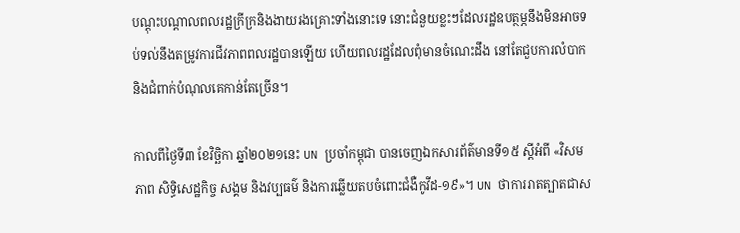បណ្ដុះបណ្ដាលពលរដ្ឋក្រីក្រនិងងាយរងគ្រោះទាំងនោះទេ នោះជំនួយខ្លះៗដែលរដ្ឋឧបត្ថម្ភនឹងមិនអាចទប់ទល់នឹងតម្រូវការជីវភាពពលរដ្ឋបានឡើយ ហើយពលរដ្ឋដែលពុំមានចំណេះដឹង នៅតែជួបការលំបាកនិងជំពាក់បំណុលគេកាន់តែច្រើន។

កាលពីថ្ងៃទី៣ ខែវិច្ឆិកា ឆ្នាំ២០២១នេះ UN ប្រចាំកម្ពុជា បានចេញឯកសារព័ត៌មានទី១៥ ស្ដីអំពី «វិសមភាព សិទ្ធិសេដ្ឋកិច្ច សង្គម និងវប្បធម៌ និងការឆ្លើយតបចំពោះជំងឺកូវីដ-១៩»។ UN ថាការរាតត្បាតជាស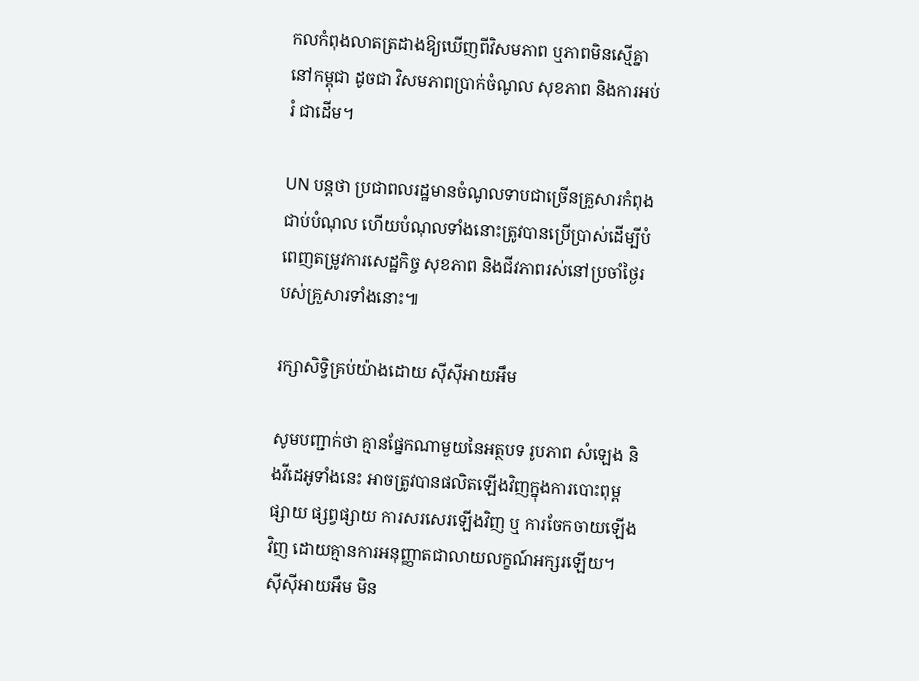កលកំពុងលាតត្រដាងឱ្យឃើញពីវិសមភាព ឬភាពមិនស្មើគ្នានៅកម្ពុជា ដូចជា វិសមភាពប្រាក់ចំណូល សុខភាព និងការអប់រំ ជាដើម។

UN បន្តថា ប្រជាពលរដ្ឋមានចំណូលទាបជាច្រើនគ្រួសារកំពុងជាប់បំណុល ហើយបំណុលទាំងនោះត្រូវបានប្រើប្រាស់ដើម្បីបំពេញតម្រូវការសេដ្ឋកិច្ច សុខភាព និងជីវភាពរស់នៅប្រចាំថ្ងៃរបស់គ្រួសារទាំងនោះ៕

រក្សាសិទ្វិគ្រប់យ៉ាងដោយ ស៊ីស៊ីអាយអឹម

សូមបញ្ជាក់ថា គ្មានផ្នែកណាមួយនៃអត្ថបទ រូបភាព សំឡេង និងវីដេអូទាំងនេះ អាចត្រូវបានផលិតឡើងវិញក្នុងការបោះពុម្ពផ្សាយ ផ្សព្វផ្សាយ ការសរសេរឡើងវិញ ឬ ការចែកចាយឡើងវិញ ដោយគ្មានការអនុញ្ញាតជាលាយលក្ខណ៍អក្សរឡើយ។
ស៊ីស៊ីអាយអឹម មិន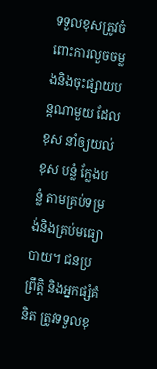ទទួលខុសត្រូវចំពោះការលួចចម្លងនិងចុះផ្សាយបន្តណាមួយ ដែលខុស នាំឲ្យយល់ខុស បន្លំ ក្លែងបន្លំ តាមគ្រប់ទម្រង់និងគ្រប់មធ្យោបាយ។ ជនប្រព្រឹត្តិ និងអ្នកផ្សំគំនិត ត្រូវទទួលខុ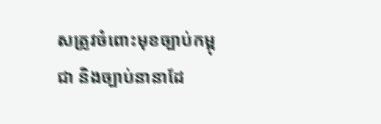សត្រូវចំពោះមុខច្បាប់កម្ពុជា និងច្បាប់នានាដែ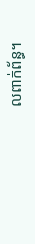លពាក់ព័ន្ធ។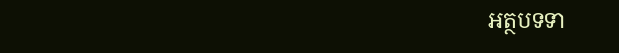អត្ថបទទា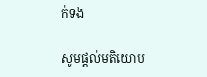ក់ទង

សូមផ្ដល់មតិយោប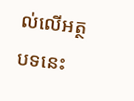ល់លើអត្ថបទនេះ